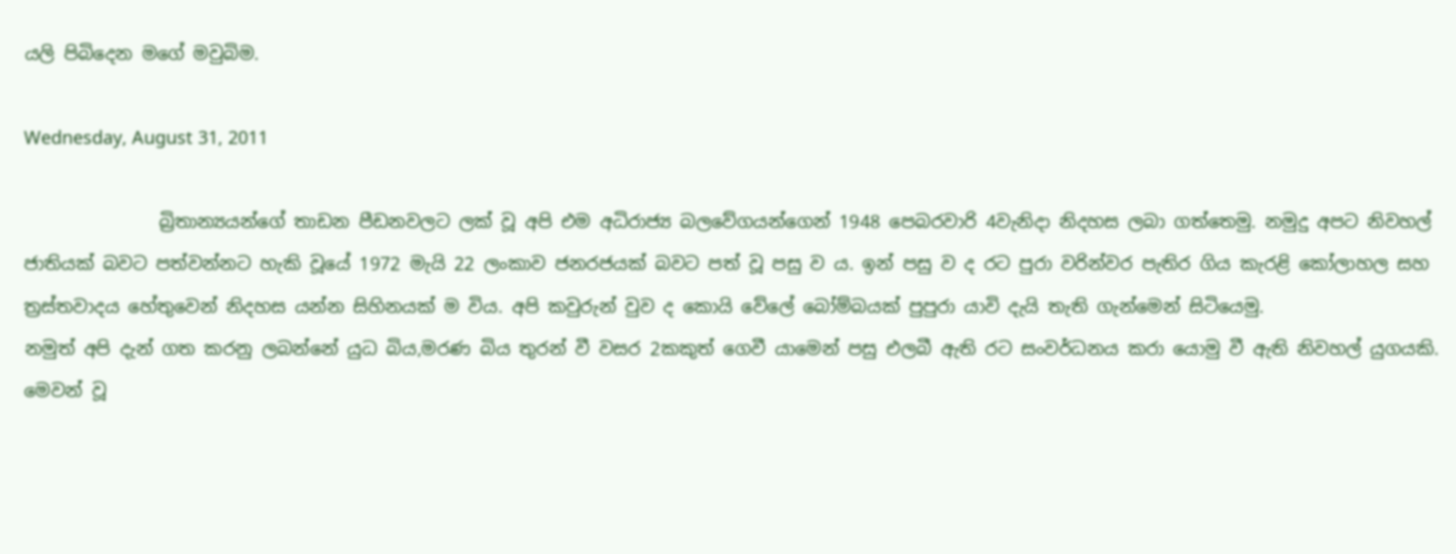යලි පිබිදෙන මගේ මවුබිම.

Wednesday, August 31, 2011

               බ්‍රිතාන්‍යයන්ගේ තාඩන පීඩනවලට ලක් වූ අපි එම අධිරාජ්‍ය බලවේගයන්ගෙන් 1948 පෙබරවාරි 4වැනිදා නිදහස ලබා ගත්තෙමු. නමුදු අපට නිවහල් ජාතියක් බවට පත්වන්නට හැකි වූයේ 1972 මැයි 22 ලංකාව ජනරජයක් බවට පත් වූ පසු ව ය. ඉන් පසු ව ද රට පුරා වරින්වර පැතිර ගිය කැරළි කෝලාහල සහ ත්‍රස්තවාදය හේතුවෙන් නිදහස යන්න සිහිනයක් ම විය. අපි කවුරුන් වුව ද කොයි වේලේ බෝම්බයක් පුපුරා යාවි දැයි තැති ගැන්මෙන් සිටියෙමු.
නමුත් අපි දැන් ගත කරනු ලබන්නේ යුධ බිය,මරණ බිය තුරන් වී වසර 2කකුත් ගෙවී යාමෙන් පසු එලබී ඇති රට සංවර්ධනය කරා යොමු වී ඇති නිවහල් යුගයකි. මෙවන් වූ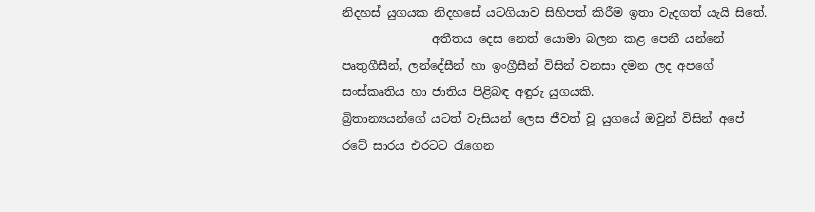නිදහස් යුගයක නිදහසේ යටගියාව සිහිපත් කිරීම ඉතා වැදගත් යැයි සිතේ.
               අතීතය දෙස නෙත් යොමා බලන කළ පෙනී යන්නේ පෘතුගීසීන්, ලන්දේසීන් හා ඉංග්‍රීසීන් විසින් වනසා දමන ලද අපගේ සංස්කෘතිය හා ජාතිය පිළිබඳ අඳුරු යුගයකි.
බ්‍රිතාන්‍යයන්ගේ යටත් වැසියන් ලෙස ජීවත් වූ යුගයේ ඔවුන් විසින් අපේ රටේ සාරය එරටට රැගෙන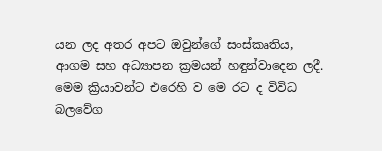යන ලද අතර අපට ඔවුන්ගේ සංස්කෘතිය, ආගම සහ අධ්‍යාපන ක්‍රමයන් හඳුන්වාදෙන ලදී. මෙම ක්‍රියාවන්ට එරෙහි ව මෙ රට ද විවිධ බලවේග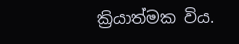ක්‍රියාත්මක විය.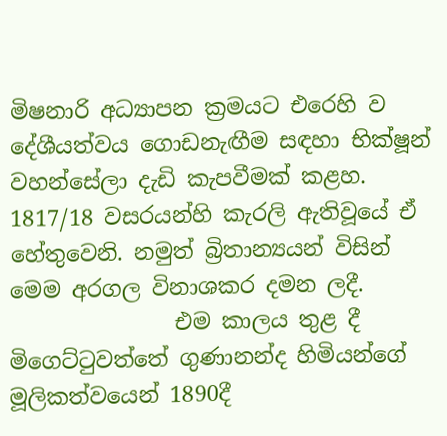මිෂනාරි අධ්‍යාපන ක්‍රමයට එරෙහි ව දේශීයත්වය ගොඩනැඟීම සඳහා භික්ෂූන් වහන්සේලා දැඩි කැපවීමක් කළහ. 1817/18 වසරයන්හි කැරලි ඇතිවූයේ ඒ හේතුවෙනි. නමුත් බ්‍රිතාන්‍යයන් විසින් මෙම අරගල විනාශකර දමන ලදී.
               එම කාලය තුළ දී මිගෙට්ටුවත්තේ ගුණානන්ද හිමියන්ගේ මූලිකත්වයෙන් 1890දී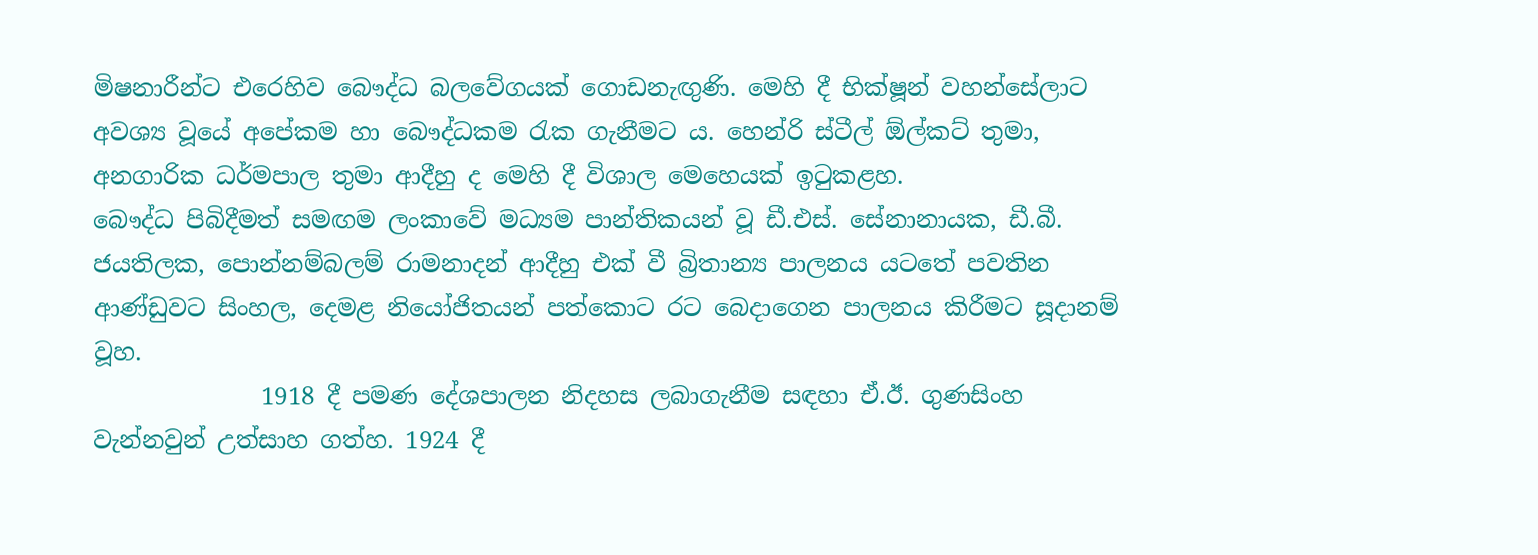මිෂනාරීන්ට එරෙහිව බෞද්ධ බලවේගයක් ගොඩනැඟුණි. මෙහි දී භික්ෂූන් වහන්සේලාට අවශ්‍ය වූයේ අපේකම හා බෞද්ධකම රැක ගැනීමට ය. හෙන්රි ස්ටීල් ඕල්කට් තුමා, අනගාරික ධර්මපාල තුමා ආදීහු ද මෙහි දී විශාල මෙහෙයක් ඉටුකළහ.
බෞද්ධ පිබිදීමත් සමඟම ලංකාවේ මධ්‍යම පාන්තිකයන් වූ ඩී.එස්. සේනානායක, ඩී.බී. ජයතිලක, පොන්නම්බලම් රාමනාදන් ආදීහු එක් වී බ්‍රිතාන්‍ය පාලනය යටතේ පවතින ආණ්ඩුවට සිංහල, දෙමළ නියෝජිතයන් පත්කොට රට බෙදාගෙන පාලනය කිරීමට සූදානම් වූහ.
              1918 දී පමණ දේශපාලන නිදහස ලබාගැනීම සඳහා ඒ.ඊ. ගුණසිංහ වැන්නවුන් උත්සාහ ගත්හ. 1924 දී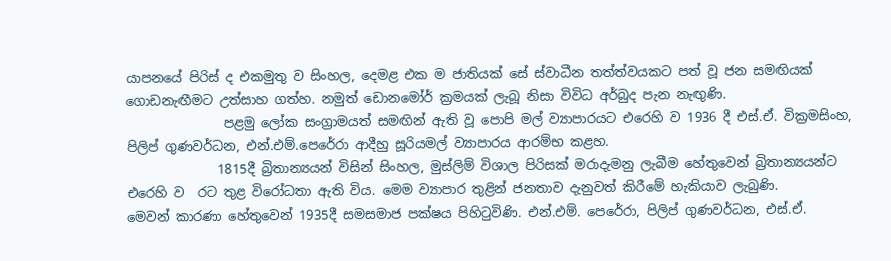යාපනයේ පිරිස් ද එකමුතු ව සිංහල, දෙමළ එක ම ජාතියක් සේ ස්වාධීන තත්ත්වයකට පත් වූ ජන සමඟියක් ගොඩනැඟීමට උත්සාහ ගත්හ. නමුත් ඩොනමෝර් ක්‍රමයක් ලැබූ නිසා විවිධ අර්බුද පැන නැඟුණි.
               පළමු ලෝක සංග්‍රාමයත් සමඟින් ඇති වූ පොපි මල් ව්‍යාපාරයට එරෙහි ව 1936 දී එස්.ඒ. වික්‍රමසිංහ, පිලිප් ගුණවර්ධන, එන්.එම්.පෙරේරා ආදීහු සූරියමල් ව්‍යාපාරය ආරම්භ කළහ.
              1815දී බ්‍රිතාන්‍යයන් විසින් සිංහල, මුස්ලිම් විශාල පිරිසක් මරාදැමනු ලැබීම හේතුවෙන් බ්‍රිතාන්‍යයන්ට එරෙහි ව  රට තුළ විරෝධතා ඇති විය. මෙම ව්‍යාපාර තුළින් ජනතාව දැනුවත් කිරීමේ හැකියාව ලැබුණි.
මෙවන් කාරණා හේතුවෙන් 1935දී සමසමාජ පක්ෂය පිහිටුවිණි. එන්.එම්. පෙරේරා, පිලිප් ගුණවර්ධන, එස්.ඒ.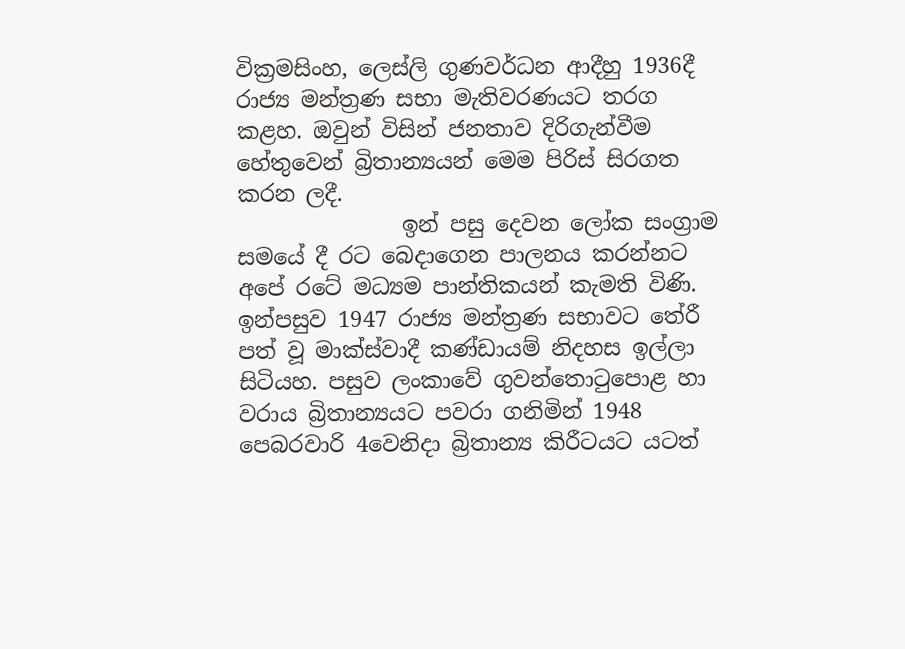වික්‍රමසිංහ, ලෙස්ලි ගුණවර්ධන ආදීහු 1936දී රාජ්‍ය මන්ත්‍රණ සභා මැතිවරණයට තරග කළහ. ඔවුන් විසින් ජනතාව දිරිගැන්වීම හේතුවෙන් බ්‍රිතාන්‍යයන් මෙම පිරිස් සිරගත කරන ලදී.
               ඉන් පසු දෙවන ලෝක සංග්‍රාම සමයේ දී රට බෙදාගෙන පාලනය කරන්නට අපේ රටේ මධ්‍යම පාන්තිකයන් කැමති විණි. ඉන්පසුව 1947 රාජ්‍ය මන්ත්‍රණ සභාවට තේරී පත් වූ මාක්ස්වාදී කණ්ඩායම් නිදහස ඉල්ලා සිටියහ. පසුව ලංකාවේ ගුවන්තොටුපොළ හා වරාය බ්‍රිතාන්‍යයට පවරා ගනිමින් 1948 පෙබරවාරි 4වෙනිදා බ්‍රිතාන්‍ය කිරීටයට යටත්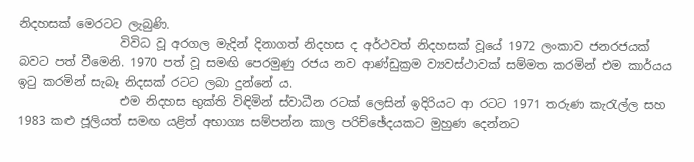නිදහසක් මෙරටට ලැබුණි.
                 විවිධ වූ අරගල මැදින් දිනාගත් නිදහස ද අර්ථවත් නිදහසක් වූයේ 1972 ලංකාව ජනරජයක් බවට පත් වීමෙනි. 1970 පත් වූ සමඟි පෙරමුණු රජය නව ආණ්ඩුක්‍රම ව්‍යවස්ථාවක් සම්මත කරමින් එම කාර්යය ඉටු කරමින් සැබෑ නිදසක් රටට ලබා දුන්නේ ය.
                 එම නිදහස භුක්ති විඳිමින් ස්වාධීන රටක් ලෙසින් ඉදිරියට ආ රටට 1971 තරුණ කැරැල්ල සහ 1983 කළු ජූලියත් සමඟ යළිත් අභාග්‍ය සම්පන්න කාල පරිච්ඡේදයකට මුහුණ දෙන්නට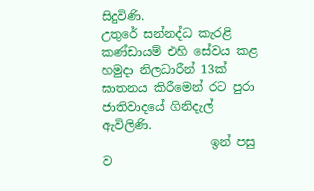සිදුවිණි.
උතුරේ සන්නද්ධ කැරළි කණ්ඩායම් එහි සේවය කළ හමුදා නිලධාරීන් 13ක් ඝාතනය කිරීමෙන් රට පුරා ජාතිවාදයේ ගිනිදැල් ඇවිලිණි.
                  ඉන් පසු ව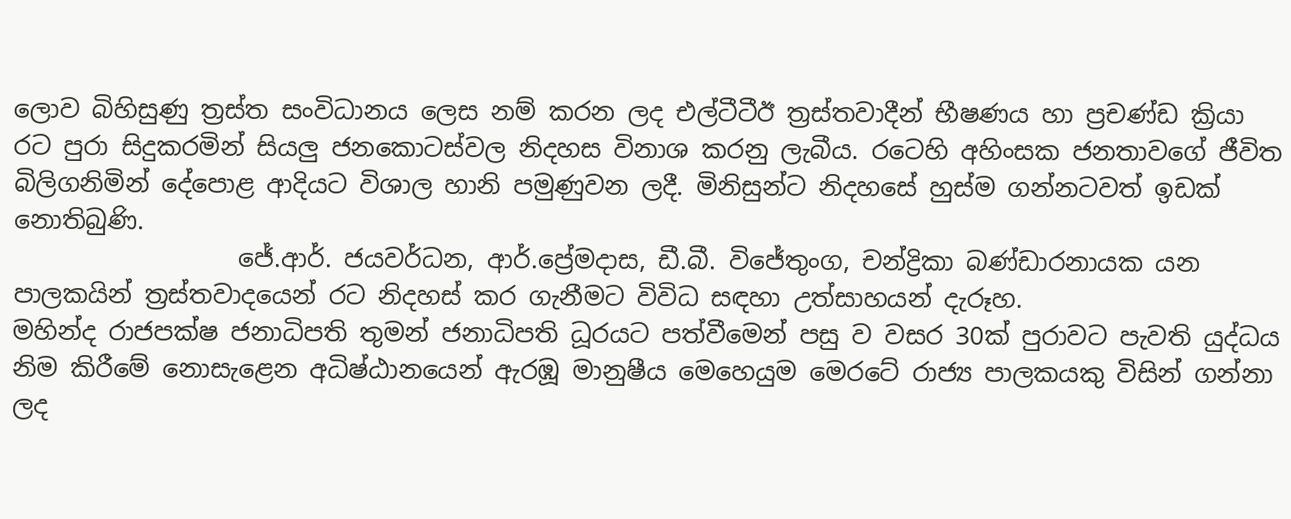ලොව බිහිසුණු ත්‍රස්ත සංවිධානය ලෙස නම් කරන ලද එල්ටීටීඊ ත්‍රස්තවාදීන් භීෂණය හා ප්‍රචණ්ඩ ක්‍රියා රට පුරා සිදුකරමින් සියලු ජනකොටස්වල නිදහස විනාශ කරනු ලැබීය. රටෙහි අහිංසක ජනතාවගේ ජීවිත බිලිගනිමින් දේපොළ ආදියට විශාල හානි පමුණුවන ලදී. මිනිසුන්ට නිදහසේ හුස්ම ගන්නටවත් ඉඩක් නොතිබුණි.
                  ජේ.ආර්. ජයවර්ධන, ආර්.ප්‍රේමදාස, ඩී.බී. විජේතුංග, චන්ද්‍රිකා බණ්ඩාරනායක යන පාලකයින් ත්‍රස්තවාදයෙන් රට නිදහස් කර ගැනීමට විවිධ සඳහා උත්සාහයන් දැරූහ.
මහින්ද රාජපක්ෂ ජනාධිපති තුමන් ජනාධිපති ධූරයට පත්වීමෙන් පසු ව වසර 30ක් පුරාවට පැවති යුද්ධය නිම කිරීමේ නොසැළෙන අධිෂ්ඨානයෙන් ඇරඹූ මානුෂීය මෙහෙයුම මෙරටේ රාජ්‍ය පාලකයකු විසින් ගන්නා ලද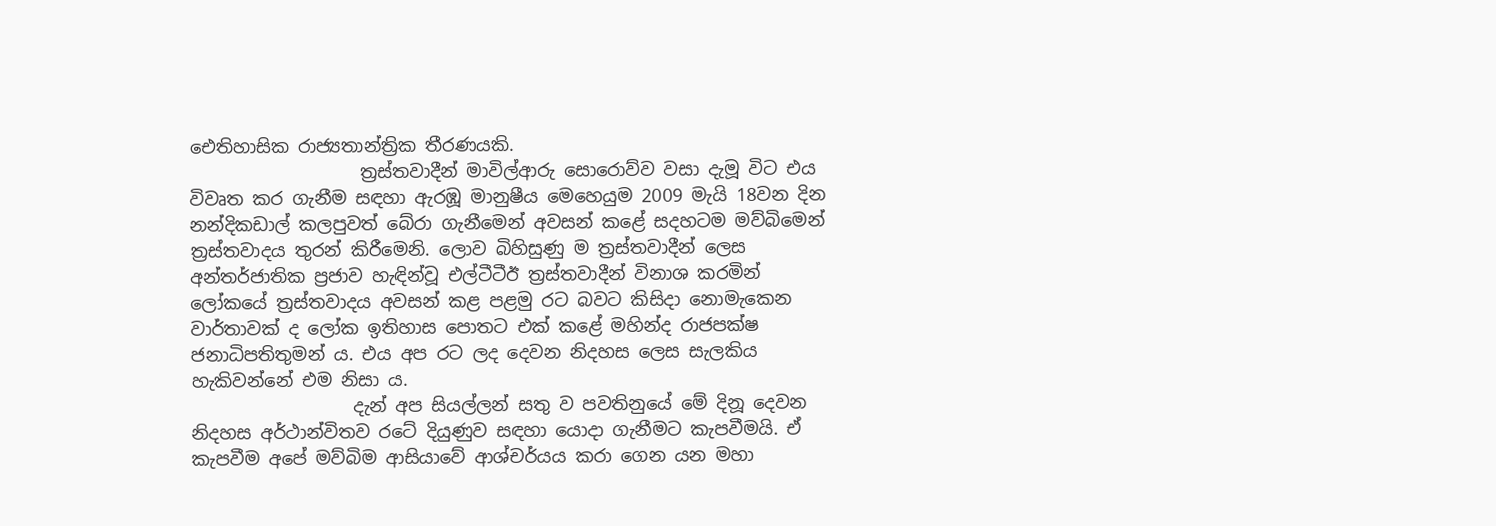ඓතිහාසික රාජ්‍යතාන්ත්‍රික තීරණයකි.
                   ත්‍රස්තවාදීන් මාවිල්ආරු සොරොව්ව වසා දැමූ විට එය විවෘත කර ගැනීම සඳහා ඇරඹූ මානුෂීය මෙහෙයුම 2009 මැයි 18වන දින නන්දිකඩාල් කලපුවත් බේරා ගැනීමෙන් අවසන් කළේ සදහටම මව්බිමෙන් ත්‍රස්තවාදය තුරන් කිරීමෙනි. ලොව බිහිසුණු ම ත්‍රස්තවාදීන් ලෙස අන්තර්ජාතික ප්‍රජාව හැඳින්වූ එල්ටීටීඊ ත්‍රස්තවාදීන් විනාශ කරමින් ලෝකයේ ත්‍රස්තවාදය අවසන් කළ පළමු රට බවට කිසිදා නොමැකෙන වාර්තාවක් ද ලෝක ඉතිහාස පොතට එක් කළේ මහින්ද රාජපක්ෂ ජනාධිපතිතුමන් ය. එය අප රට ලද දෙවන නිදහස ලෙස සැලකිය හැකිවන්නේ එම නිසා ය.
                  දැන් අප සියල්ලන් සතු ව පවතිනුයේ මේ දිනූ දෙවන නිදහස අර්ථාන්විතව රටේ දියුණුව සඳහා යොදා ගැනීමට කැපවීමයි. ඒ කැපවීම අපේ මව්බිම ආසියාවේ ආශ්චර්යය කරා ගෙන යන මහා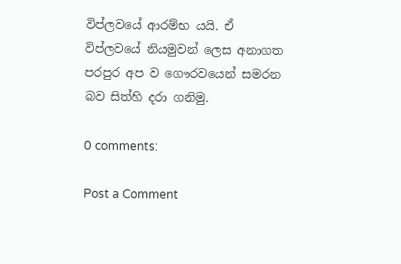විප්ලවයේ ආරම්භ යයි. ඒ විප්ලවයේ නියමුවන් ලෙස අනාගත පරපුර අප ව ගෞරවයෙන් සමරන බව සිත්හි දරා ගනිමු.

0 comments:

Post a Comment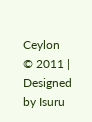Ceylon © 2011 | Designed by Isuru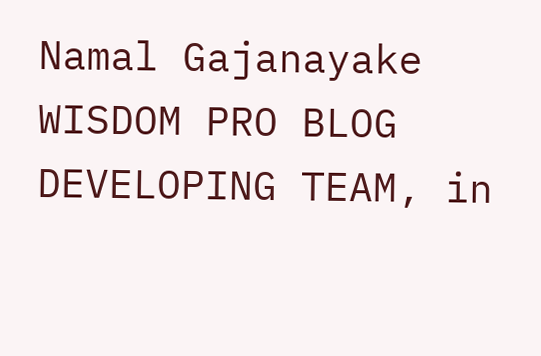Namal Gajanayake WISDOM PRO BLOG DEVELOPING TEAM, in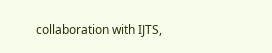collaboration with IJTS,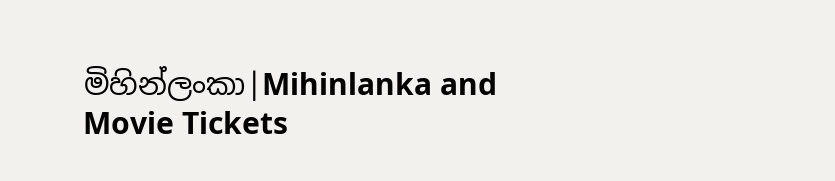මිහින්ලංකා|Mihinlanka and Movie Tickets